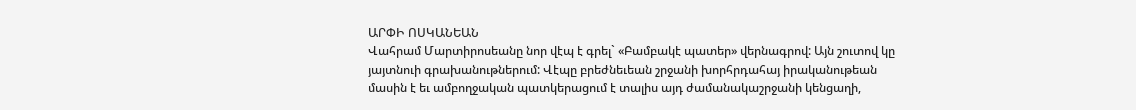ԱՐՓԻ ՈՍԿԱՆԵԱՆ
Վահրամ Մարտիրոսեանը նոր վէպ է գրել` «Բամբակէ պատեր» վերնագրով: Այն շուտով կը յայտնուի գրախանութներում: Վէպը բրեժնեւեան շրջանի խորհրդահայ իրականութեան մասին է եւ ամբողջական պատկերացում է տալիս այդ ժամանակաշրջանի կենցաղի,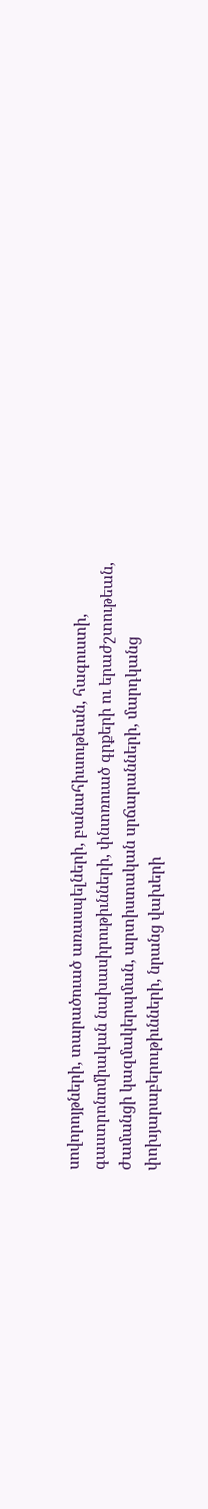սովորոյթների, տարածուած առասպելների, բանահիւսութեան, հագուստի, գաստրոնոմիական նախասիրութիւնների, փնտռուած գրքերի ու երաժշտութեան, ժամանցի կազմակերպման, արտիստական սրճարանների, մարդկանց փոխյարաբերութիւնների, նրանց վախերի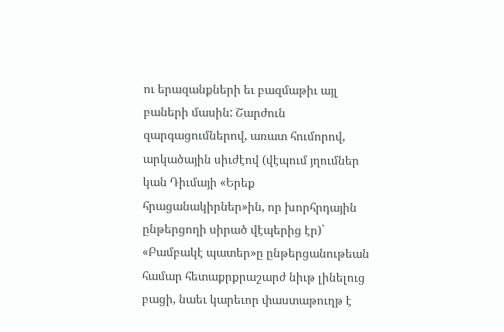ու երազանքների եւ բազմաթիւ այլ բաների մասին: Շարժուն զարգացումներով, առատ հումորով, արկածային սիւժէով (վէպում յղումներ կան Դիւմայի «Երեք հրացանակիրներ»ին, որ խորհրդային ընթերցողի սիրած վէպերից էր)` «Բամբակէ պատեր»ը ընթերցանութեան համար հետաքրքրաշարժ նիւթ լինելուց բացի, նաեւ կարեւոր փաստաթուղթ է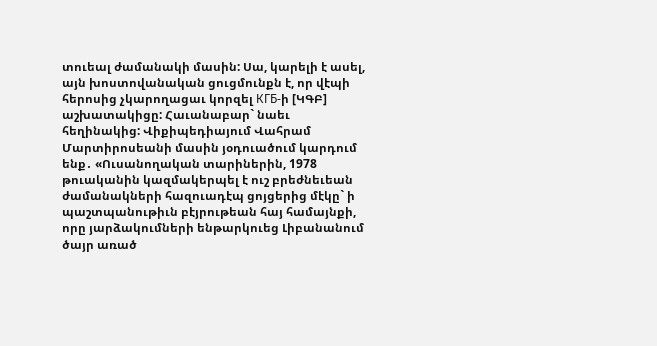տուեալ ժամանակի մասին: Սա, կարելի է ասել, այն խոստովանական ցուցմունքն է, որ վէպի հերոսից չկարողացաւ կորզել КГБ-ի [ԿԳԲ] աշխատակիցը: Հաւանաբար` նաեւ հեղինակից: Վիքիպեդիայում Վահրամ Մարտիրոսեանի մասին յօդուածում կարդում ենք․ «Ուսանողական տարիներին, 1978 թուականին կազմակերպել է ուշ բրեժնեւեան ժամանակների հազուադէպ ցոյցերից մէկը` ի պաշտպանութիւն բէյրութեան հայ համայնքի, որը յարձակումների ենթարկուեց Լիբանանում ծայր առած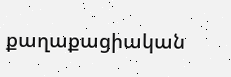քաղաքացիական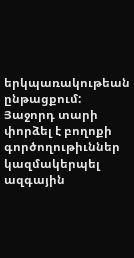երկպառակութեան ընթացքում: Յաջորդ տարի փորձել է բողոքի գործողութիւններ կազմակերպել ազգային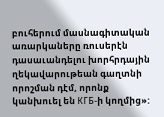բուհերում մասնագիտական առարկաները ռուսերէն դասաւանդելու խորհրդային ղեկավարութեան գաղտնի որոշման դէմ, որոնք կանխուել են КГБ-ի կողմից»: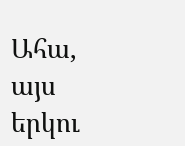Ահա, այս երկու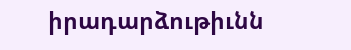իրադարձութիւնն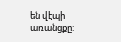են վէպի առանցքը: